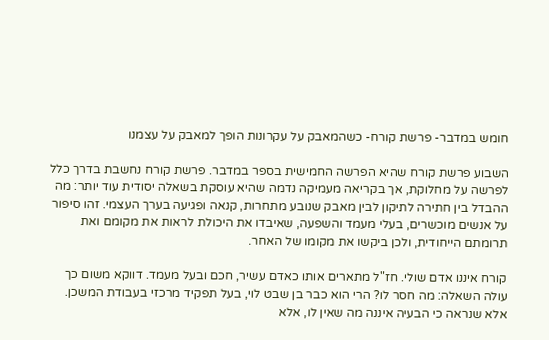חומש במדבר- פרשת קורח- כשהמאבק על עקרונות הופך למאבק על עצמנו

השבוע פרשת קורח שהיא הפרשה החמישית בספר במדבר. פרשת קורח נחשבת בדרך כלל לפרשה על מחלוקת, אך בקריאה מעמיקה נדמה שהיא עוסקת בשאלה יסודית עוד יותר: מה ההבדל בין חתירה לתיקון לבין מאבק שנובע מתחרות, קנאה ופגיעה בערך העצמי. זהו סיפור על אנשים מוכשרים, בעלי מעמד והשפעה, שאיבדו את היכולת לראות את מקומם ואת תרומתם הייחודית, ולכן ביקשו את מקומו של האחר.

קורח איננו אדם שולי. חז"ל מתארים אותו כאדם עשיר, חכם ובעל מעמד. דווקא משום כך עולה השאלה: מה חסר לו? הרי הוא כבר בן שבט לוי, בעל תפקיד מרכזי בעבודת המשכן. אלא שנראה כי הבעיה איננה מה שאין לו, אלא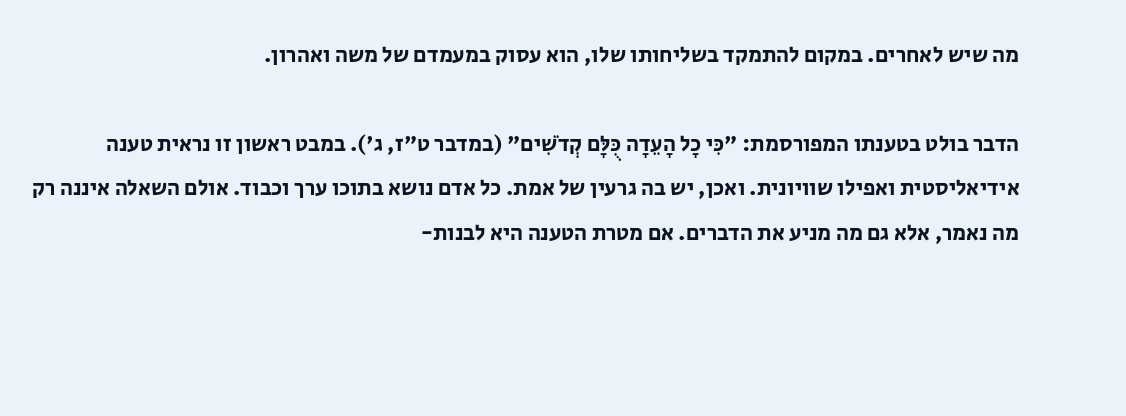מה שיש לאחרים. במקום להתמקד בשליחותו שלו, הוא עסוק במעמדם של משה ואהרון.

הדבר בולט בטענתו המפורסמת: "כִּי כָל הָעֵדָה כֻּלָּם קְדֹשִׁים" (במדבר ט"ז, ג'). במבט ראשון זו נראית טענה אידיאליסטית ואפילו שוויונית. ואכן, יש בה גרעין של אמת. כל אדם נושא בתוכו ערך וכבוד. אולם השאלה איננה רק מה נאמר, אלא גם מה מניע את הדברים. אם מטרת הטענה היא לבנות-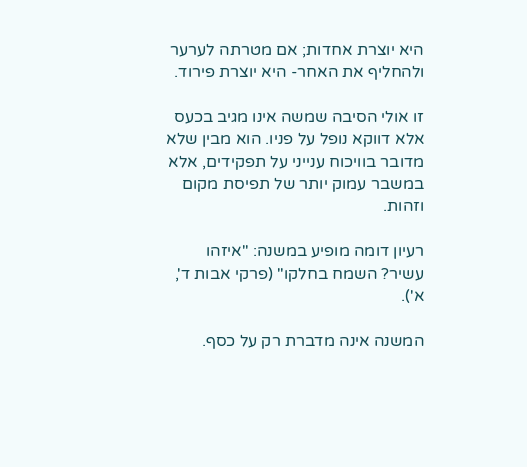היא יוצרת אחדות; אם מטרתה לערער ולהחליף את האחר- היא יוצרת פירוד.

זו אולי הסיבה שמשה אינו מגיב בכעס אלא דווקא נופל על פניו. הוא מבין שלא מדובר בוויכוח ענייני על תפקידים, אלא במשבר עמוק יותר של תפיסת מקום וזהות.

רעיון דומה מופיע במשנה: "איזהו עשיר? השמח בחלקו" (פרקי אבות ד', א').

המשנה אינה מדברת רק על כסף.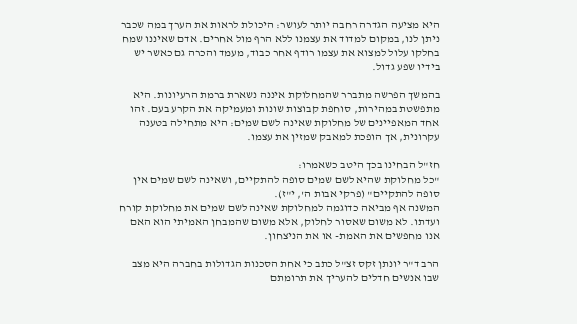היא מציעה הגדרה רחבה יותר לעושר: היכולת לראות את הערך במה שכבר ניתן לנו, במקום למדוד את עצמנו ללא הרף מול אחרים. אדם שאיננו שמח בחלקו עלול למצוא את עצמו רודף אחר כבוד, מעמד והכרה גם כאשר יש בידיו שפע גדול.

בהמשך הפרשה מתברר שהמחלוקת איננה נשארת ברמת הרעיונות. היא מתפשטת במהירות, סוחפת קבוצות שונות ומעמיקה את הקרע בעם. זהו אחד המאפיינים של מחלוקת שאינה לשם שמים: היא מתחילה בטענה עקרונית, אך הופכת למאבק שמזין את עצמו.

חז"ל הבחינו בכך היטב כשאמרו:
"כל מחלוקת שהיא לשם שמים סופה להתקיים, ושאינה לשם שמים אין סופה להתקיים" (פרקי אבות ה', י"ז).
המשנה אף מביאה כדוגמה למחלוקת שאינה לשם שמים את מחלוקת קורח ועדתו. לא משום שאסור לחלוק, אלא משום שהמבחן האמיתי הוא האם אנו מחפשים את האמת- או את הניצחון.

הרב ד"ר יונתן זקס זצ"ל כתב כי אחת הסכנות הגדולות בחברה היא מצב שבו אנשים חדלים להעריך את תרומתם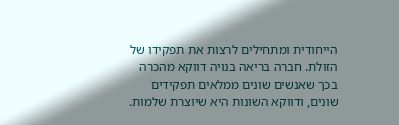הייחודית ומתחילים לרצות את תפקידו של הזולת. חברה בריאה בנויה דווקא מהכרה בכך שאנשים שונים ממלאים תפקידים שונים, ודווקא השונות היא שיוצרת שלמות.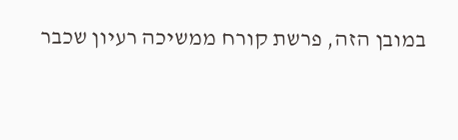במובן הזה, פרשת קורח ממשיכה רעיון שכבר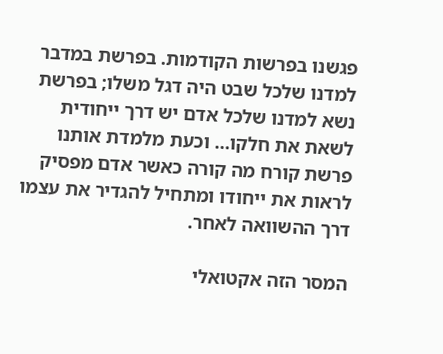פגשנו בפרשות הקודמות. בפרשת במדבר למדנו שלכל שבט היה דגל משלו; בפרשת נשא למדנו שלכל אדם יש דרך ייחודית לשאת את חלקו… וכעת מלמדת אותנו פרשת קורח מה קורה כאשר אדם מפסיק לראות את ייחודו ומתחיל להגדיר את עצמו דרך ההשוואה לאחר.

המסר הזה אקטואלי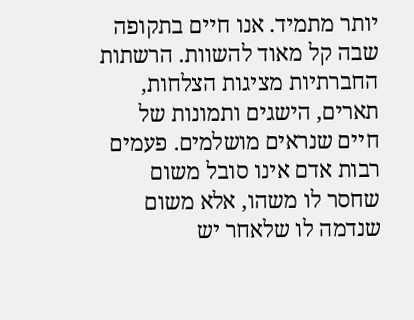יותר מתמיד. אנו חיים בתקופה שבה קל מאוד להשוות. הרשתות החברתיות מציגות הצלחות, תארים, הישגים ותמונות של חיים שנראים מושלמים. פעמים רבות אדם אינו סובל משום שחסר לו משהו, אלא משום שנדמה לו שלאחר יש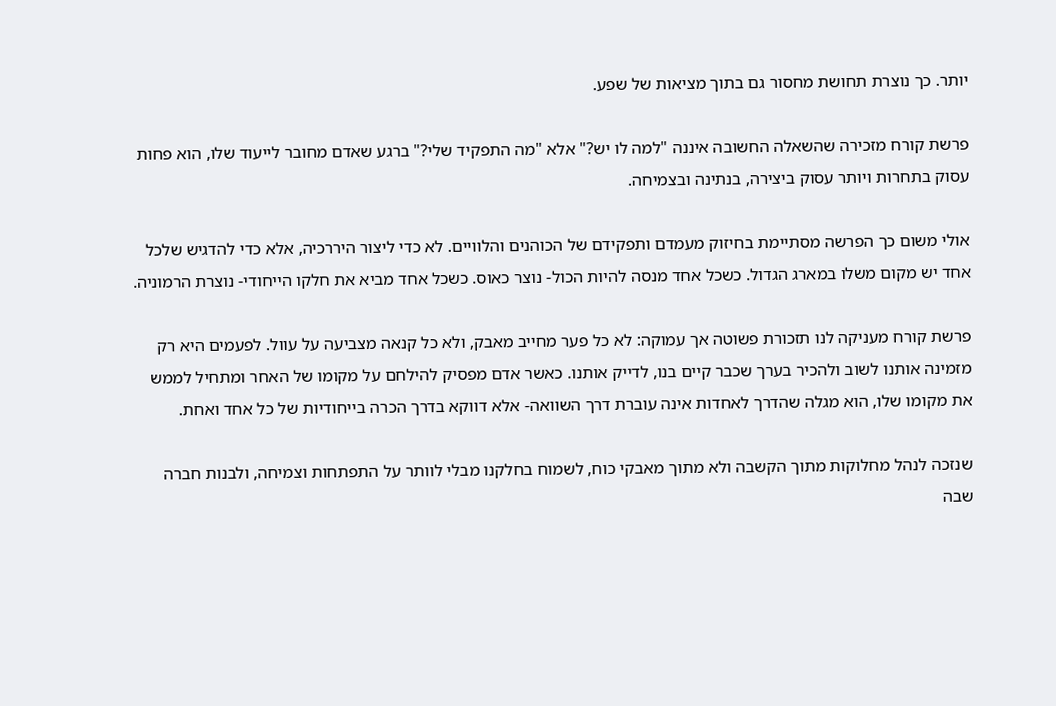יותר. כך נוצרת תחושת מחסור גם בתוך מציאות של שפע.

פרשת קורח מזכירה שהשאלה החשובה איננה "למה לו יש?" אלא "מה התפקיד שלי?" ברגע שאדם מחובר לייעוד שלו, הוא פחות עסוק בתחרות ויותר עסוק ביצירה, בנתינה ובצמיחה.

אולי משום כך הפרשה מסתיימת בחיזוק מעמדם ותפקידם של הכוהנים והלוויים. לא כדי ליצור היררכיה, אלא כדי להדגיש שלכל אחד יש מקום משלו במארג הגדול. כשכל אחד מנסה להיות הכול- נוצר כאוס. כשכל אחד מביא את חלקו הייחודי- נוצרת הרמוניה.

פרשת קורח מעניקה לנו תזכורת פשוטה אך עמוקה: לא כל פער מחייב מאבק, ולא כל קנאה מצביעה על עוול. לפעמים היא רק מזמינה אותנו לשוב ולהכיר בערך שכבר קיים בנו, לדייק אותנו. כאשר אדם מפסיק להילחם על מקומו של האחר ומתחיל לממש את מקומו שלו, הוא מגלה שהדרך לאחדות אינה עוברת דרך השוואה- אלא דווקא בדרך הכרה בייחודיות של כל אחד ואחת.

שנזכה לנהל מחלוקות מתוך הקשבה ולא מתוך מאבקי כוח, לשמוח בחלקנו מבלי לוותר על התפתחות וצמיחה, ולבנות חברה שבה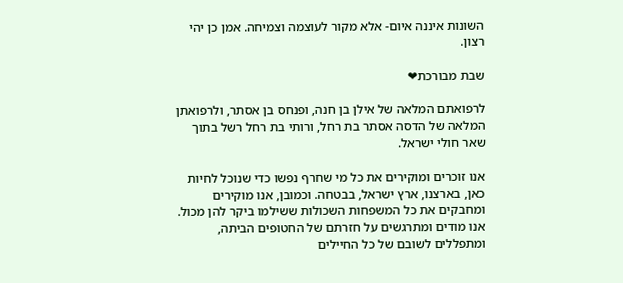השונות איננה איום- אלא מקור לעוצמה וצמיחה. אמן כן יהי רצון.

שבת מבורכת❤

לרפואתם המלאה של אילן בן חנה, ופנחס בן אסתר, ולרפואתן המלאה של הדסה אסתר בת רחל, ורותי בת רחל רשל בתוך שאר חולי ישראל.

אנו זוכרים ומוקירים את כל מי שחרף נפשו כדי שנוכל לחיות כאן, בארצנו, ארץ ישראל, בבטחה. וכמובן, אנו מוקירים ומחבקים את כל המשפחות השכולות ששילמו ביקר להן מכול.
אנו מודים ומתרגשים על חזרתם של החטופים הביתה, ומתפללים לשובם של כל החיילים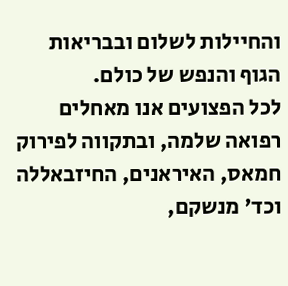והחיילות לשלום ובבריאות הגוף והנפש של כולם.
לכל הפצועים אנו מאחלים רפואה שלמה, ובתקווה לפירוק חמאס, האיראנים, החיזבאללה וכד' מנשקם,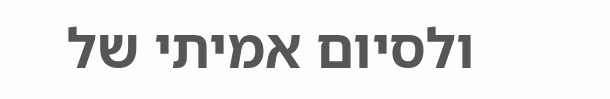ולסיום אמיתי של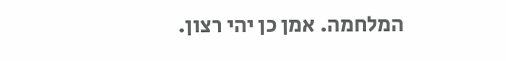המלחמה. אמן כן יהי רצון.